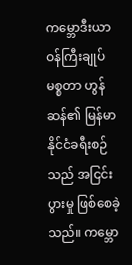ကမ္ဘောဒီးယာဝန်ကြီးချုပ် မစ္စတာ ဟွန်ဆန်၏ မြန်မာနိုင်ငံခရီးစဉ်သည် အငြင်းပွားမှု ဖြစ်စေခဲ့သည်။ ကမ္ဘော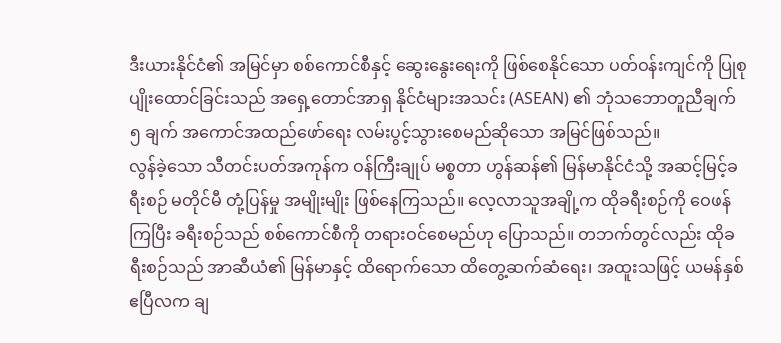ဒီးယားနိုင်ငံ၏ အမြင်မှာ စစ်ကောင်စီနှင့် ဆွေးနွေးရေးကို ဖြစ်စေနိုင်သော ပတ်ဝန်းကျင်ကို ပြုစုပျိုးထောင်ခြင်းသည် အရှေ့တောင်အာရှ နိုင်ငံများအသင်း (ASEAN) ၏ ဘုံသဘောတူညီချက် ၅ ချက် အကောင်အထည်ဖော်ရေး လမ်းပွင့်သွားစေမည်ဆိုသော အမြင်ဖြစ်သည်။
လွန်ခဲ့သော သီတင်းပတ်အကုန်က ဝန်ကြီးချုပ် မစ္စတာ ဟွန်ဆန်၏ မြန်မာနိုင်ငံသို့ အဆင့်မြင့်ခရီးစဉ် မတိုင်မီ တုံ့ပြန်မှု အမျိုးမျိုး ဖြစ်နေကြသည်။ လေ့လာသူအချို့က ထိုခရီးစဉ်ကို ဝေဖန်ကြပြီး ခရီးစဉ်သည် စစ်ကောင်စီကို တရားဝင်စေမည်ဟု ပြောသည်။ တဘက်တွင်လည်း ထိုခရီးစဉ်သည် အာဆီယံ၏ မြန်မာနှင့် ထိရောက်သော ထိတွေ့ဆက်ဆံရေး၊ အထူးသဖြင့် ယမန်နှစ် ဧပြီလက ချ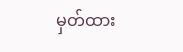မှတ်ထား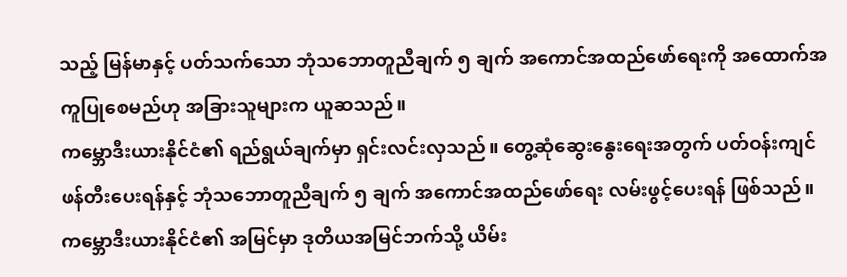သည့် မြန်မာနှင့် ပတ်သက်သော ဘုံသဘောတူညီချက် ၅ ချက် အကောင်အထည်ဖော်ရေးကို အထောက်အကူပြုစေမည်ဟု အခြားသူများက ယူဆသည်။
ကမ္ဘောဒီးယားနိုင်ငံ၏ ရည်ရွယ်ချက်မှာ ရှင်းလင်းလှသည်။ တွေ့ဆုံဆွေးနွေးရေးအတွက် ပတ်ဝန်းကျင် ဖန်တီးပေးရန်နှင့် ဘုံသဘောတူညီချက် ၅ ချက် အကောင်အထည်ဖော်ရေး လမ်းဖွင့်ပေးရန် ဖြစ်သည်။
ကမ္ဘောဒီးယားနိုင်ငံ၏ အမြင်မှာ ဒုတိယအမြင်ဘက်သို့ ယိမ်း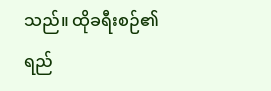သည်။ ထိုခရီးစဉ်၏ ရည်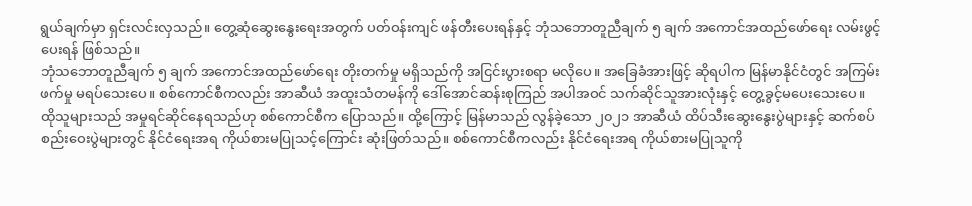ရွယ်ချက်မှာ ရှင်းလင်းလှသည်။ တွေ့ဆုံဆွေးနွေးရေးအတွက် ပတ်ဝန်းကျင် ဖန်တီးပေးရန်နှင့် ဘုံသဘောတူညီချက် ၅ ချက် အကောင်အထည်ဖော်ရေး လမ်းဖွင့်ပေးရန် ဖြစ်သည်။
ဘုံသဘောတူညီချက် ၅ ချက် အကောင်အထည်ဖော်ရေး တိုးတက်မှု မရှိသည်ကို အငြင်းပွားစရာ မလိုပေ။ အခြေခံအားဖြင့် ဆိုရပါက မြန်မာနိုင်ငံတွင် အကြမ်းဖက်မှု မရပ်သေးပေ။ စစ်ကောင်စီကလည်း အာဆီယံ အထူးသံတမန်ကို ဒေါ်အောင်ဆန်းစုကြည် အပါအဝင် သက်ဆိုင်သူအားလုံးနှင့် တွေ့ခွင့်မပေးသေးပေ။
ထိုသူများသည် အမှုရင်ဆိုင်နေရသည်ဟု စစ်ကောင်စီက ပြောသည်။ ထို့ကြောင့် မြန်မာသည် လွန်ခဲ့သော ၂၀၂၁ အာဆီယံ ထိပ်သီးဆွေးနွေးပွဲများနှင့် ဆက်စပ်စည်းဝေးပွဲများတွင် နိုင်ငံရေးအရ ကိုယ်စားမပြုသင့်ကြောင်း ဆုံးဖြတ်သည်။ စစ်ကောင်စီကလည်း နိုင်ငံရေးအရ ကိုယ်စားမပြုသူကို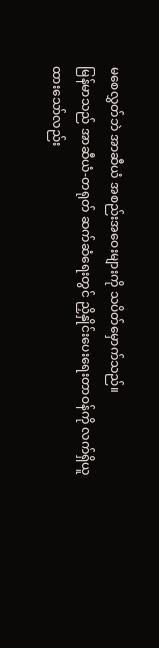မစေလွှတ်ဘဲ အာဆီယံ အစည်းအဝေးများကို သပိတ်မှောက်သည်။
မြန်မာသည် အာဆီယံ-တရုတ် ဆက်ဆံရေးတွင် ညှိနှိုင်းပေးရေးတာဝန်ကို လက်ရှိယူထားသော်လည်း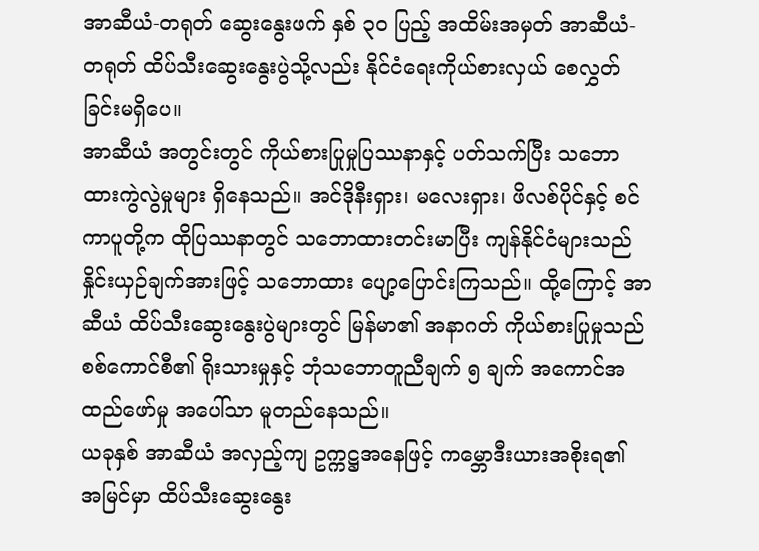အာဆီယံ-တရုတ် ဆွေးနွေးဖက် နှစ် ၃၀ ပြည့် အထိမ်းအမှတ် အာဆီယံ-တရုတ် ထိပ်သီးဆွေးနွေးပွဲသို့လည်း နိုင်ငံရေးကိုယ်စားလှယ် စေလွှတ်ခြင်းမရှိပေ။
အာဆီယံ အတွင်းတွင် ကိုယ်စားပြုမှုပြဿနာနှင့် ပတ်သက်ပြီး သဘောထားကွဲလွဲမှုများ ရှိနေသည်။ အင်ဒိုနီးရှား၊ မလေးရှား၊ ဖိလစ်ပိုင်နှင့် စင်ကာပူတို့က ထိုပြဿနာတွင် သဘောထားတင်းမာပြီး ကျန်နိုင်ငံများသည် နှိုင်းယှဉ်ချက်အားဖြင့် သဘောထား ပျော့ပြောင်းကြသည်။ ထို့ကြောင့် အာဆီယံ ထိပ်သီးဆွေးနွေးပွဲများတွင် မြန်မာ၏ အနာဂတ် ကိုယ်စားပြုမှုသည် စစ်ကောင်စီ၏ ရိုးသားမှုနှင့် ဘုံသဘောတူညီချက် ၅ ချက် အကောင်အထည်ဖော်မှု အပေါ်သာ မူတည်နေသည်။
ယခုနှစ် အာဆီယံ အလှည့်ကျ ဥက္ကဋ္ဌအနေဖြင့် ကမ္ဘောဒီးယားအစိုးရ၏ အမြင်မှာ ထိပ်သီးဆွေးနွေး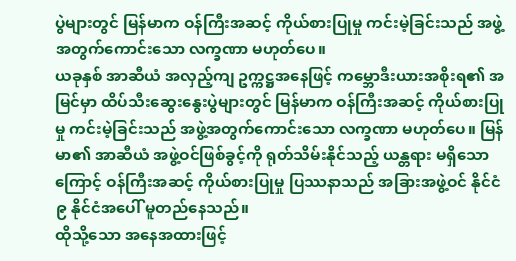ပွဲများတွင် မြန်မာက ဝန်ကြီးအဆင့် ကိုယ်စားပြုမှု ကင်းမဲ့ခြင်းသည် အဖွဲ့အတွက်ကောင်းသော လက္ခဏာ မဟုတ်ပေ။
ယခုနှစ် အာဆီယံ အလှည့်ကျ ဥက္ကဋ္ဌအနေဖြင့် ကမ္ဘောဒီးယားအစိုးရ၏ အမြင်မှာ ထိပ်သီးဆွေးနွေးပွဲများတွင် မြန်မာက ဝန်ကြီးအဆင့် ကိုယ်စားပြုမှု ကင်းမဲ့ခြင်းသည် အဖွဲ့အတွက်ကောင်းသော လက္ခဏာ မဟုတ်ပေ။ မြန်မာ၏ အာဆီယံ အဖွဲ့ဝင်ဖြစ်ခွင့်ကို ရုတ်သိမ်းနိုင်သည့် ယန္တရား မရှိသောကြောင့် ဝန်ကြီးအဆင့် ကိုယ်စားပြုမှု ပြဿနာသည် အခြားအဖွဲ့ဝင် နိုင်ငံ ၉ နိုင်ငံအပေါ် မူတည်နေသည်။
ထိုသို့သော အနေအထားဖြင့်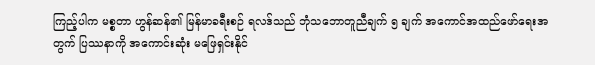ကြည့်ပါက မစ္စတာ ဟွန်ဆန်၏ မြန်မာခရီးစဉ် ရလဒ်သည် ဘုံသဘောတူညီချက် ၅ ချက် အကောင်အထည်ဖော်ရေးအတွက် ပြဿနာကို အကောင်းဆုံး မဖြေရှင်းနိုင်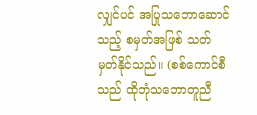လျှင်ပင် အပြုသဘောဆောင်သည့် စမှတ်အဖြစ် သတ်မှတ်နိုင်သည်။ (စစ်ကောင်စီသည် ထိုဘုံသဘောတူညီ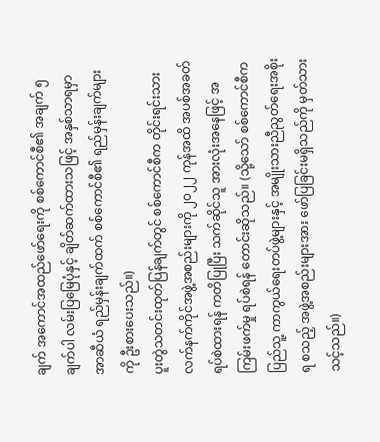ချက် အကောင်အထည်ဖော်ရေးကို စစ်ကောင်စီ၏ အချက် ၅ ချက်ပါ လမ်းပြမြေပုံနှင့် ချိတ်ဆက်ထားသဖြင့် အနှစ်သာရမှာ အာဆီယံ ရည်မှန်းချက်ထက် စစ်ကောင်စီ၏ ရည်မှန်းချက်များကို ဦးစားပေးသည်။)
ပူးတွဲသတင်းထုတ်ပြန်ချက်တွင် စစ်ကောင်စီက တိုင်းရင်းသား လက်နက်ကိုင်အဖွဲ့အစည်းများကို ၂၀၂၂ ကုန်အထိ အပစ်အခတ်ရပ်စဲထားရန် ကတိပြုပြီး သက်ဆိုင်သူ အားလုံးအနေဖြင့် အကြမ်းဖက်မှု ရပ်စဲရန် တောင်းဆိုသည်။ (သို့သော် စစ်ကောင်စီက ပြည်သူ့ ကာကွယ်ရေးတပ်ဖွဲ့များနှင့် အမျိုးသားညီညွတ်ရေးအစိုးရ စသည့် အဖွဲ့အစည်းများအား ဖော်ပြခြင်းမရှိသည်ကို မှတ်သားသင့်သည်။)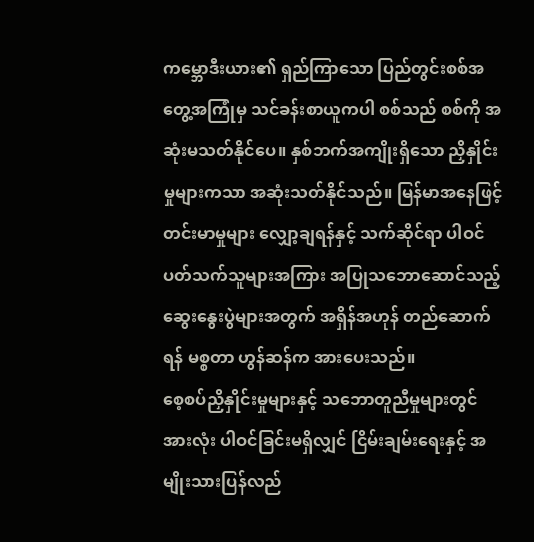ကမ္ဘောဒီးယား၏ ရှည်ကြာသော ပြည်တွင်းစစ်အတွေ့အကြုံမှ သင်ခန်းစာယူကပါ စစ်သည် စစ်ကို အဆုံးမသတ်နိုင်ပေ။ နှစ်ဘက်အကျိုးရှိသော ညှိနှိုင်းမှုများကသာ အဆုံးသတ်နိုင်သည်။ မြန်မာအနေဖြင့် တင်းမာမှုများ လျှော့ချရန်နှင့် သက်ဆိုင်ရာ ပါဝင်ပတ်သက်သူများအကြား အပြုသဘောဆောင်သည့် ဆွေးနွေးပွဲများအတွက် အရှိန်အဟုန် တည်ဆောက်ရန် မစ္စတာ ဟွန်ဆန်က အားပေးသည်။
စေ့စပ်ညှိနှိုင်းမှုများနှင့် သဘောတူညီမှုများတွင် အားလုံး ပါဝင်ခြင်းမရှိလျှင် ငြိမ်းချမ်းရေးနှင့် အမျိုးသားပြန်လည်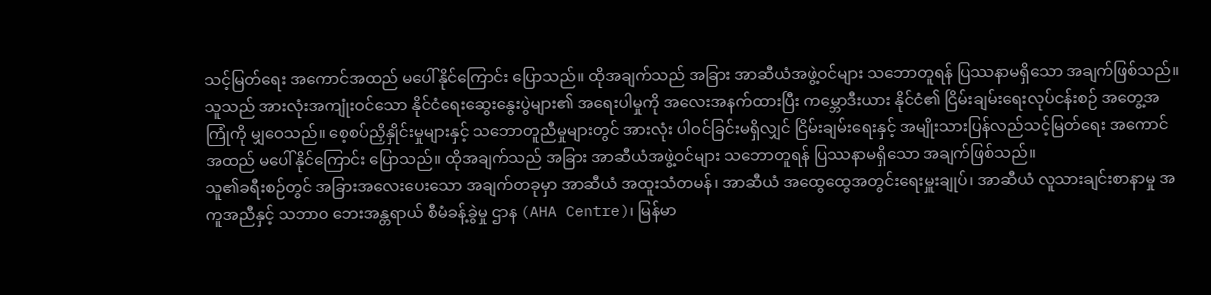သင့်မြတ်ရေး အကောင်အထည် မပေါ်နိုင်ကြောင်း ပြောသည်။ ထိုအချက်သည် အခြား အာဆီယံအဖွဲ့ဝင်များ သဘောတူရန် ပြဿနာမရှိသော အချက်ဖြစ်သည်။
သူသည် အားလုံးအကျုံးဝင်သော နိုင်ငံရေးဆွေးနွေးပွဲများ၏ အရေးပါမှုကို အလေးအနက်ထားပြီး ကမ္ဘောဒီးယား နိုင်ငံ၏ ငြိမ်းချမ်းရေးလုပ်ငန်းစဉ် အတွေ့အကြုံကို မျှဝေသည်။ စေ့စပ်ညှိနှိုင်းမှုများနှင့် သဘောတူညီမှုများတွင် အားလုံး ပါဝင်ခြင်းမရှိလျှင် ငြိမ်းချမ်းရေးနှင့် အမျိုးသားပြန်လည်သင့်မြတ်ရေး အကောင်အထည် မပေါ်နိုင်ကြောင်း ပြောသည်။ ထိုအချက်သည် အခြား အာဆီယံအဖွဲ့ဝင်များ သဘောတူရန် ပြဿနာမရှိသော အချက်ဖြစ်သည်။
သူ၏ခရီးစဉ်တွင် အခြားအလေးပေးသော အချက်တခုမှာ အာဆီယံ အထူးသံတမန်၊ အာဆီယံ အထွေထွေအတွင်းရေးမှူးချုပ်၊ အာဆီယံ လူသားချင်းစာနာမှု အကူအညီနှင့် သဘာ၀ ဘေးအန္တရာယ် စီမံခန့်ခွဲမှု ဌာန (AHA Centre)၊ မြန်မာ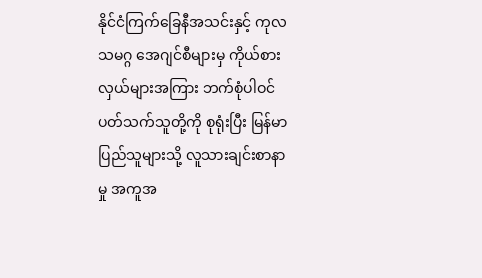နိုင်ငံကြက်ခြေနီအသင်းနှင့် ကုလသမဂ္ဂ အေဂျင်စီများမှ ကိုယ်စားလှယ်များအကြား ဘက်စုံပါဝင်ပတ်သက်သူတို့ကို စုရုံးပြီး မြန်မာပြည်သူများသို့ လူသားချင်းစာနာမှု အကူအ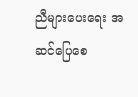ညီများပေးရေး အဆင်ပြေစေ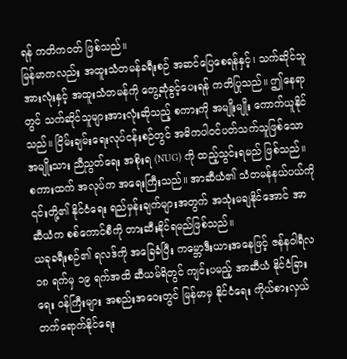ရန် ကတိကဝတ် ဖြစ်သည်။
မြန်မာကလည်း အထူးသံတမန်ခရီးစဉ် အဆင်ပြေစေရန်နှင့်၊ သက်ဆိုင်သူအားလုံးနှင့် အထူးသံတမန်ကို တွေ့ဆုံခွင့်ပေးရန် ကတိပြုသည်။ ဤနေရာတွင် သက်ဆိုင်သူများအားလုံးဆိုသည့် စကားကို အမျိုးမျိုး ကောက်ယူနိုင်သည်။ ငြိမ်းချမ်းရေးလုပ်ငန်းစဉ်တွင် အဓိကပါဝင်ပတ်သက်သူဖြစ်သော အမျိုးသား ညီညွတ်ရေး အစိုးရ (NUG) ကို ထည့်သွင်းရမည် ဖြစ်သည်။ စကားထက် အလုပ်က အရေးကြီးသည်။ အာဆီယံ၏ သံတမန်နယ်ပယ်ကို ၎င်းတို့၏ နိုင်ငံရေး ရည်မှန်းချက်များအတွက် အသုံးမချနိုင်အောင် အာဆီယံက စစ်ကောင်စီကို တားဆီးနိုင်ရမည်ဖြစ်သည်။
ယခုခရီးစဉ်၏ ရလဒ်ကို အခြေခံပြီး ကမ္ဘောဒီးယားအနေဖြင့် ဇန်နဝါရီလ ၁၈ ရက်မှ ၁၉ ရက်အထိ ဆီယမ်ရိတွင် ကျင်းပမည့် အာဆီယံ နိုင်ငံခြားရေး ဝန်ကြီးများ အစည်းအဝေးတွင် မြန်မာမှ နိုင်ငံရေး ကိုယ်စားလှယ် တက်ရောက်နိုင်ရေး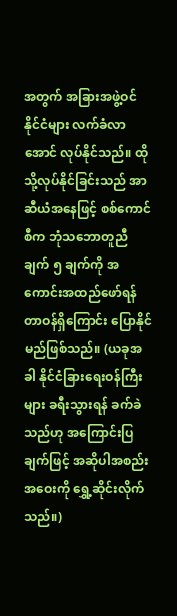အတွက် အခြားအဖွဲ့ဝင်နိုင်ငံများ လက်ခံလာအောင် လုပ်နိုင်သည်။ ထိုသို့လုပ်နိုင်ခြင်းသည် အာဆီယံအနေဖြင့် စစ်ကောင်စီက ဘုံသဘောတူညီချက် ၅ ချက်ကို အကောင်းအထည်ဖော်ရန် တာဝန်ရှိကြောင်း ပြောနိုင်မည်ဖြစ်သည်။ (ယခုအခါ နိုင်ငံခြားရေးဝန်ကြီးများ ခရီးသွားရန် ခက်ခဲသည်ဟု အကြောင်းပြချက်ဖြင့် အဆိုပါအစည်းအဝေးကို ရွှေ့ဆိုင်းလိုက်သည်။)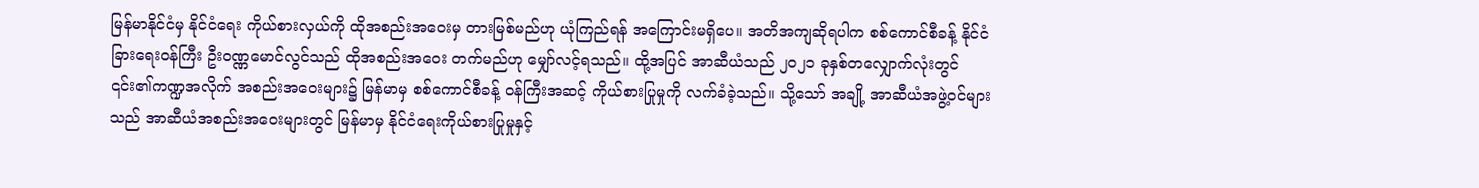မြန်မာနိုင်ငံမှ နိုင်ငံရေး ကိုယ်စားလှယ်ကို ထိုအစည်းအဝေးမှ တားမြစ်မည်ဟု ယုံကြည်ရန် အကြောင်းမရှိပေ။ အတိအကျဆိုရပါက စစ်ကောင်စီခန့် နိုင်ငံခြားရေးဝန်ကြီး ဦးဝဏ္ဏမောင်လွင်သည် ထိုအစည်းအဝေး တက်မည်ဟု မျှော်လင့်ရသည်။ ထို့အပြင် အာဆီယံသည် ၂၀၂၁ ခုနှစ်တလျှောက်လုံးတွင် ၎င်း၏ကဏ္ဍအလိုက် အစည်းအဝေးများ၌ မြန်မာမှ စစ်ကောင်စီခန့် ဝန်ကြီးအဆင့် ကိုယ်စားပြုမှုကို လက်ခံခဲ့သည်။ သို့သော် အချို့ အာဆီယံအဖွဲ့ဝင်များသည် အာဆီယံအစည်းအဝေးများတွင် မြန်မာမှ နိုင်ငံရေးကိုယ်စားပြုမှုနှင့်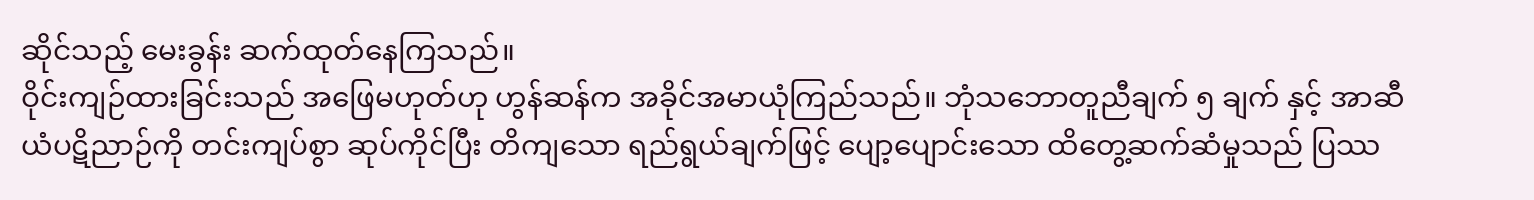ဆိုင်သည့် မေးခွန်း ဆက်ထုတ်နေကြသည်။
ဝိုင်းကျဉ်ထားခြင်းသည် အဖြေမဟုတ်ဟု ဟွန်ဆန်က အခိုင်အမာယုံကြည်သည်။ ဘုံသဘောတူညီချက် ၅ ချက် နှင့် အာဆီယံပဋိညာဉ်ကို တင်းကျပ်စွာ ဆုပ်ကိုင်ပြီး တိကျသော ရည်ရွယ်ချက်ဖြင့် ပျော့ပျောင်းသော ထိတွေ့ဆက်ဆံမှုသည် ပြဿ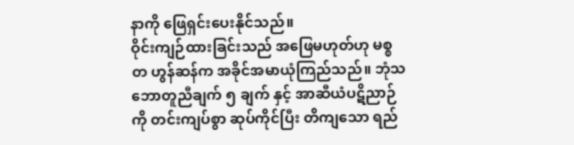နာကို ဖြေရှင်းပေးနိုင်သည်။
ဝိုင်းကျဉ်ထားခြင်းသည် အဖြေမဟုတ်ဟု မစ္စတ ဟွန်ဆန်က အခိုင်အမာယုံကြည်သည်။ ဘုံသဘောတူညီချက် ၅ ချက် နှင့် အာဆီယံပဋိညာဉ်ကို တင်းကျပ်စွာ ဆုပ်ကိုင်ပြီး တိကျသော ရည်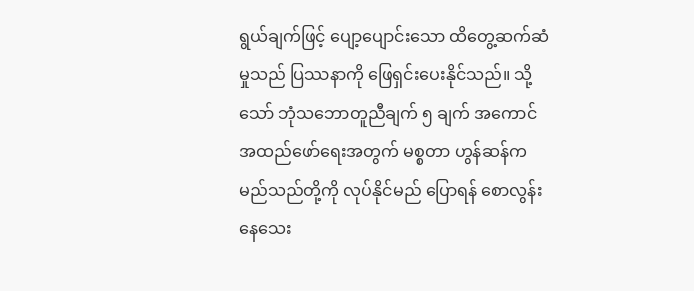ရွယ်ချက်ဖြင့် ပျော့ပျောင်းသော ထိတွေ့ဆက်ဆံမှုသည် ပြဿနာကို ဖြေရှင်းပေးနိုင်သည်။ သို့သော် ဘုံသဘောတူညီချက် ၅ ချက် အကောင်အထည်ဖော်ရေးအတွက် မစ္စတာ ဟွန်ဆန်က မည်သည်တို့ကို လုပ်နိုင်မည် ပြောရန် စောလွန်းနေသေး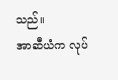သည်။
အာဆီယံက လုပ်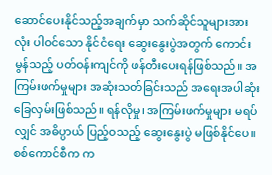ဆောင်ပေးနိုင်သည့်အချက်မှာ သက်ဆိုင်သူများအားလုံး ပါဝင်သော နိုင်ငံရေး ဆွေးနွေးပွဲအတွက် ကောင်းမွန်သည့် ပတ်ဝန်းကျင်ကို ဖန်တီးပေးရန်ဖြစ်သည်။ အကြမ်းဖက်မှုများ အဆုံးသတ်ခြင်းသည် အရေးအပါဆုံး ခြေလှမ်းဖြစ်သည်။ ရန်လိုမှု၊ အကြမ်းဖက်မှုများ မရပ်လျှင် အဓိပ္ပာယ် ပြည့်ဝသည့် ဆွေးနွေးပွဲ မဖြစ်နိုင်ပေ။
စစ်ကောင်စီက က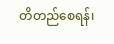တိတည်စေရန်၊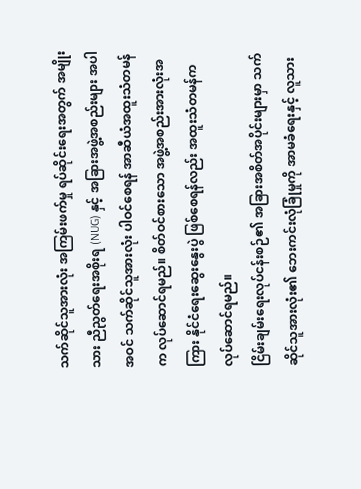သက်ဆိုင်သူအားလုံး အကြမ်းဖက်မှု ရပ်ဆိုင်းရေးအတွက် အမျိုးသား ညီညွတ်ရေးအစိုးရ (NUG) နှင့် အခြားအဖွဲ့အစည်းများ အပါအဝင် သက်ဆိုင်သူအားလုံး ပါဝင်စေရန် အာဆီယံအထူးသံတမန်က လုပ်ဆောင်ရမည်။ စိတ်ဝင်စားသော အဖွဲ့အစည်းအားလုံးအကြား နိုင်ငံရေးဆွေးနွေးပွဲ ဖြစ်စေရန်လည်း အထူးသံတမန်က လုပ်ဆောင်ရမည်။
ငြိမ်းချမ်းရေးလုပ်ငန်းစဉ်၏ အခြားအစိတ်အပိုင်းများမှာ သက်ဆိုင်သူအားလုံး၏ ဘေးကင်းလုံခြုံမှုကို အာမခံရေးနှင့် လူသား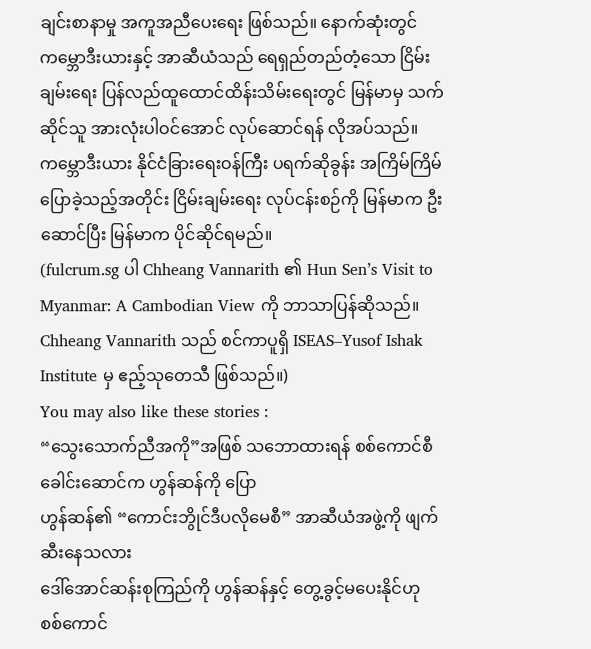ချင်းစာနာမှု အကူအညီပေးရေး ဖြစ်သည်။ နောက်ဆုံးတွင် ကမ္ဘောဒီးယားနှင့် အာဆီယံသည် ရေရှည်တည်တံ့သော ငြိမ်းချမ်းရေး ပြန်လည်ထူထောင်ထိန်းသိမ်းရေးတွင် မြန်မာမှ သက်ဆိုင်သူ အားလုံးပါဝင်အောင် လုပ်ဆောင်ရန် လိုအပ်သည်။ ကမ္ဘောဒီးယား နိုင်ငံခြားရေးဝန်ကြီး ပရက်ဆိုခွန်း အကြိမ်ကြိမ်ပြောခဲ့သည့်အတိုင်း ငြိမ်းချမ်းရေး လုပ်ငန်းစဉ်ကို မြန်မာက ဦးဆောင်ပြီး မြန်မာက ပိုင်ဆိုင်ရမည်။
(fulcrum.sg ပါ Chheang Vannarith ၏ Hun Sen’s Visit to Myanmar: A Cambodian View ကို ဘာသာပြန်ဆိုသည်။ Chheang Vannarith သည် စင်ကာပူရှိ ISEAS–Yusof Ishak Institute မှ ဧည့်သုတေသီ ဖြစ်သည်။)
You may also like these stories :
“သွေးသောက်ညီအကို”အဖြစ် သဘောထားရန် စစ်ကောင်စီခေါင်းဆောင်က ဟွန်ဆန်ကို ပြော
ဟွန်ဆန်၏ “ကောင်းဘွိုင်ဒီပလိုမေစီ” အာဆီယံအဖွဲ့ကို ဖျက်ဆီးနေသလား
ဒေါ်အောင်ဆန်းစုကြည်ကို ဟွန်ဆန်နှင့် တွေ့ခွင့်မပေးနိုင်ဟု စစ်ကောင်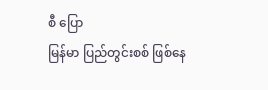စီ ပြော
မြန်မာ ပြည်တွင်းစစ် ဖြစ်နေ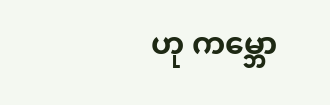ဟု ကမ္ဘော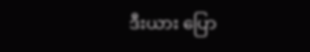ဒီးယား ပြော